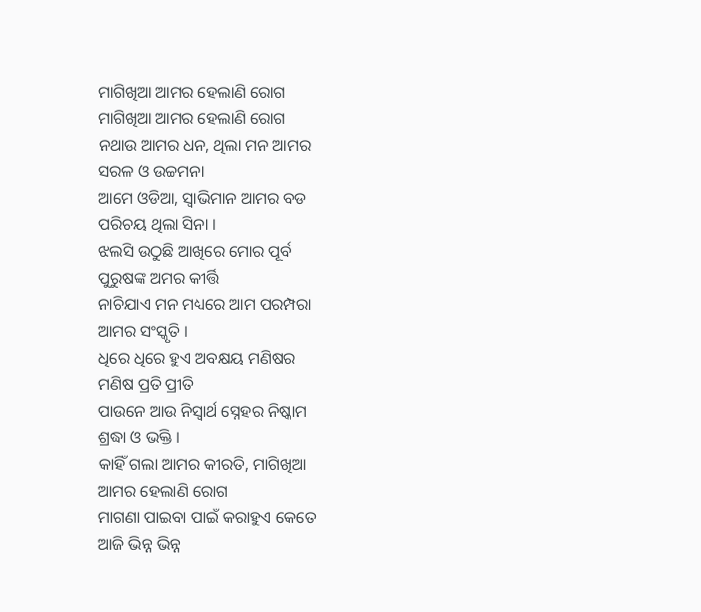ମାଗିଖିଆ ଆମର ହେଲାଣି ରୋଗ
ମାଗିଖିଆ ଆମର ହେଲାଣି ରୋଗ
ନଥାଉ ଆମର ଧନ, ଥିଲା ମନ ଆମର
ସରଳ ଓ ଉଚ୍ଚମନା
ଆମେ ଓଡିଆ, ସ୍ୱାଭିମାନ ଆମର ବଡ
ପରିଚୟ ଥିଲା ସିନା ।
ଝଲସି ଉଠୁଛି ଆଖିରେ ମୋର ପୂର୍ବ
ପୁରୁଷଙ୍କ ଅମର କୀର୍ତ୍ତି
ନାଚିଯାଏ ମନ ମଧ୍ୟରେ ଆମ ପରମ୍ପରା
ଆମର ସଂସ୍କୃତି ।
ଧିରେ ଧିରେ ହୁଏ ଅବକ୍ଷୟ ମଣିଷର
ମଣିଷ ପ୍ରତି ପ୍ରୀତି
ପାଉନେ ଆଉ ନିସ୍ଵାର୍ଥ ସ୍ନେହର ନିଷ୍କାମ
ଶ୍ରଦ୍ଧା ଓ ଭକ୍ତି ।
କାହିଁ ଗଲା ଆମର କୀରତି, ମାଗିଖିଆ
ଆମର ହେଲାଣି ରୋଗ
ମାଗଣା ପାଇବା ପାଇଁ କରାହୁଏ କେତେ
ଆଜି ଭିନ୍ନ ଭିନ୍ନ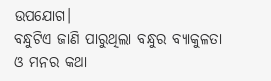ଉପଯୋଗ।
ବନ୍ଧୁଟିଏ ଜାଣି ପାରୁଥିଲା ବନ୍ଧୁର ବ୍ୟାକୁଳତା
ଓ ମନର କଥା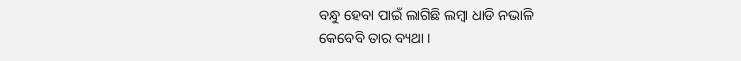ବନ୍ଧୁ ହେବା ପାଇଁ ଲାଗିଛି ଲମ୍ବା ଧାଡି ନଭାଳି
କେବେବି ତାର ବ୍ୟଥା ।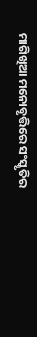ମାଗିଖିଆ ମନୋବୃତ୍ତିରେ ସଂସ୍କୃତିର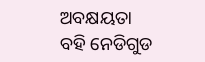ଅବକ୍ଷୟତା
ବହି ନେଡିଗୁଡ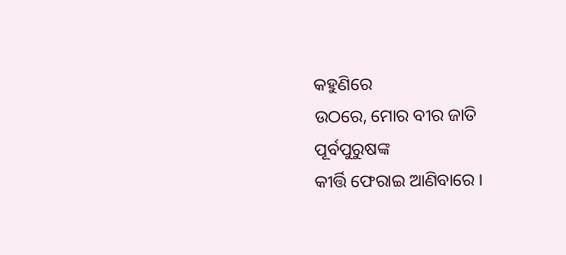କହୁଣିରେ
ଉଠରେ, ମୋର ବୀର ଜାତି ପୂର୍ବପୁରୁଷଙ୍କ
କୀର୍ତ୍ତି ଫେରାଇ ଆଣିବାରେ ।